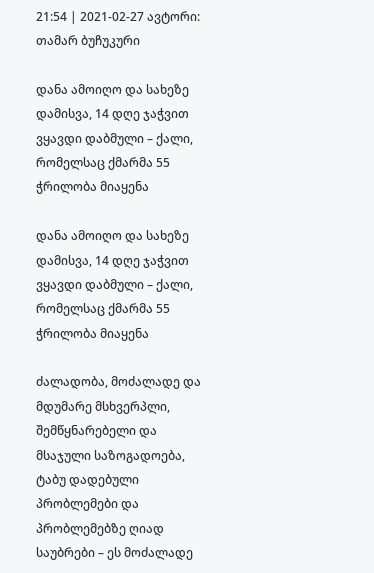21:54 | 2021-02-27 ავტორი: თამარ ბუჩუკური

დანა ამოიღო და სახეზე დამისვა, 14 დღე ჯაჭვით ვყავდი დაბმული – ქალი, რომელსაც ქმარმა 55 ჭრილობა მიაყენა

დანა ამოიღო და სახეზე დამისვა, 14 დღე ჯაჭვით ვყავდი დაბმული – ქალი, რომელსაც ქმარმა 55 ჭრილობა მიაყენა

ძალადობა, მოძალადე და მდუმარე მსხვერპლი, შემწყნარებელი და მსაჯული საზოგადოება, ტაბუ დადებული პრობლემები და პრობლემებზე ღიად საუბრები – ეს მოძალადე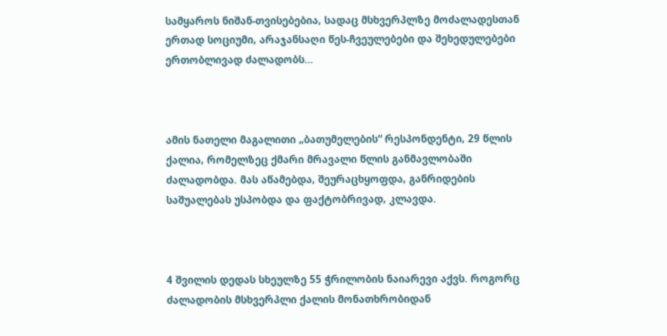სამყაროს ნიშან-თვისებებია, სადაც მსხვერპლზე მოძალადესთან ერთად სოციუმი, არაჯანსაღი წეს-ჩვეულებები და შეხედულებები ერთობლივად ძალადობს…



ამის ნათელი მაგალითი „ბათუმელების“ რესპონდენტი, 29 წლის ქალია, რომელზეც ქმარი მრავალი წლის განმავლობაში ძალადობდა. მას აწამებდა, შეურაცხყოფდა, განრიდების საშუალებას უსპობდა და ფაქტობრივად, კლავდა.



4 შვილის დედას სხეულზე 55 ჭრილობის ნაიარევი აქვს. როგორც ძალადობის მსხვერპლი ქალის მონათხრობიდან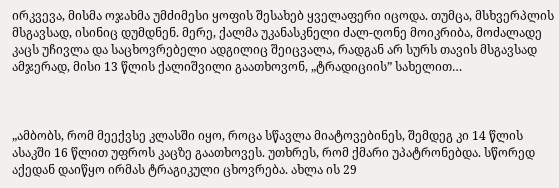ირკვევა, მისმა ოჯახმა უმძიმესი ყოფის შესახებ ყველაფერი იცოდა. თუმცა, მსხვერპლის მსგავსად, ისინიც დუმდნენ. მერე, ქალმა უკანასკნელი ძალ-ღონე მოიკრიბა, მოძალადე კაცს უჩივლა და საცხოვრებელი ადგილიც შეიცვალა, რადგან არ სურს თავის მსგავსად ამჯერად, მისი 13 წლის ქალიშვილი გაათხოვონ, „ტრადიციის” სახელით…



„ამბობს, რომ მეექვსე კლასში იყო, როცა სწავლა მიატოვებინეს, შემდეგ კი 14 წლის ასაკში 16 წლით უფროს კაცზე გაათხოვეს. უთხრეს, რომ ქმარი უპატრონებდა. სწორედ აქედან დაიწყო ირმას ტრაგიკული ცხოვრება. ახლა ის 29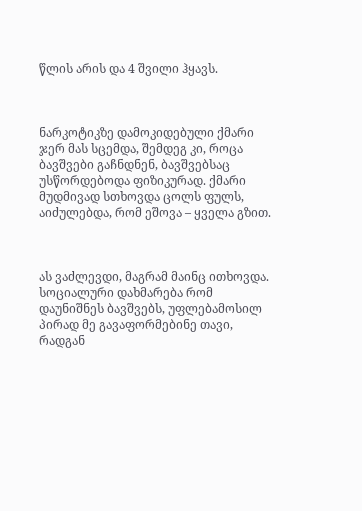წლის არის და 4 შვილი ჰყავს.



ნარკოტიკზე დამოკიდებული ქმარი ჯერ მას სცემდა, შემდეგ კი, როცა ბავშვები გაჩნდნენ, ბავშვებსაც უსწორდებოდა ფიზიკურად. ქმარი მუდმივად სთხოვდა ცოლს ფულს, აიძულებდა, რომ ეშოვა – ყველა გზით.



ას ვაძლევდი, მაგრამ მაინც ითხოვდა. სოციალური დახმარება რომ დაუნიშნეს ბავშვებს, უფლებამოსილ პირად მე გავაფორმებინე თავი, რადგან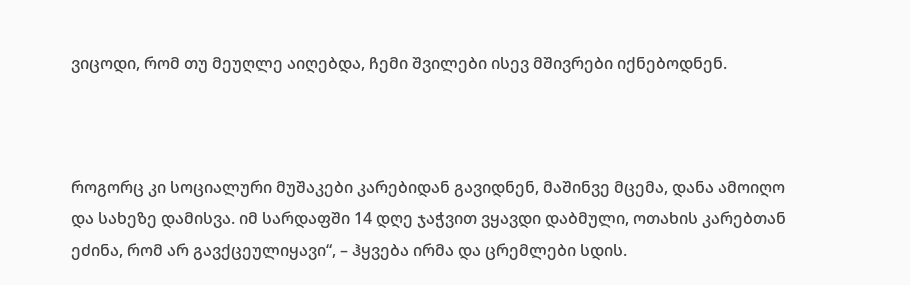ვიცოდი, რომ თუ მეუღლე აიღებდა, ჩემი შვილები ისევ მშივრები იქნებოდნენ.



როგორც კი სოციალური მუშაკები კარებიდან გავიდნენ, მაშინვე მცემა, დანა ამოიღო და სახეზე დამისვა. იმ სარდაფში 14 დღე ჯაჭვით ვყავდი დაბმული, ოთახის კარებთან ეძინა, რომ არ გავქცეულიყავი“, – ჰყვება ირმა და ცრემლები სდის.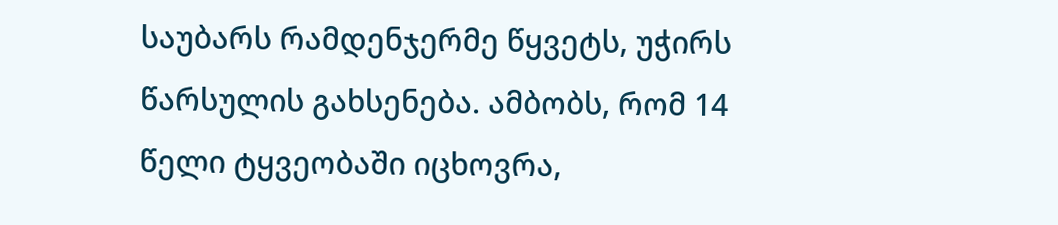საუბარს რამდენჯერმე წყვეტს, უჭირს წარსულის გახსენება. ამბობს, რომ 14 წელი ტყვეობაში იცხოვრა,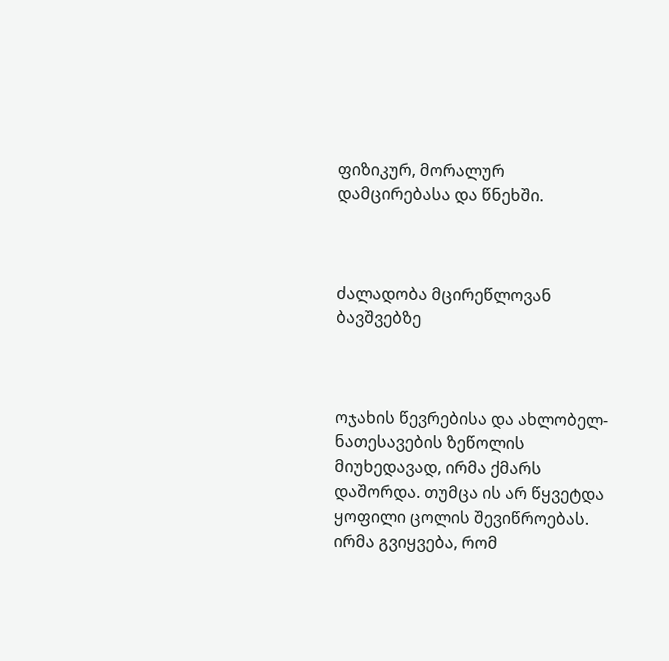ფიზიკურ, მორალურ დამცირებასა და წნეხში.



ძალადობა მცირეწლოვან ბავშვებზე



ოჯახის წევრებისა და ახლობელ-ნათესავების ზეწოლის მიუხედავად, ირმა ქმარს დაშორდა. თუმცა ის არ წყვეტდა ყოფილი ცოლის შევიწროებას. ირმა გვიყვება, რომ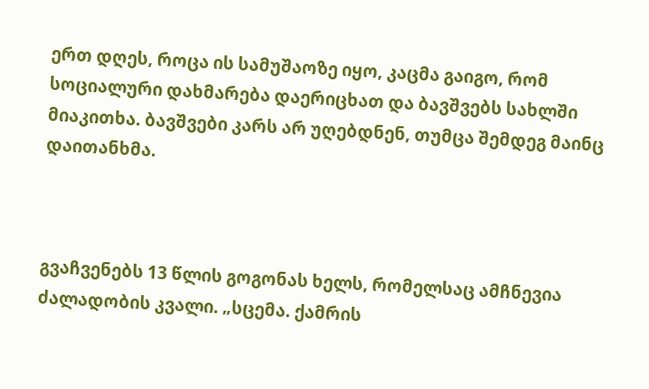ერთ დღეს, როცა ის სამუშაოზე იყო, კაცმა გაიგო, რომ სოციალური დახმარება დაერიცხათ და ბავშვებს სახლში მიაკითხა. ბავშვები კარს არ უღებდნენ, თუმცა შემდეგ მაინც დაითანხმა.



გვაჩვენებს 13 წლის გოგონას ხელს, რომელსაც ამჩნევია ძალადობის კვალი. „სცემა. ქამრის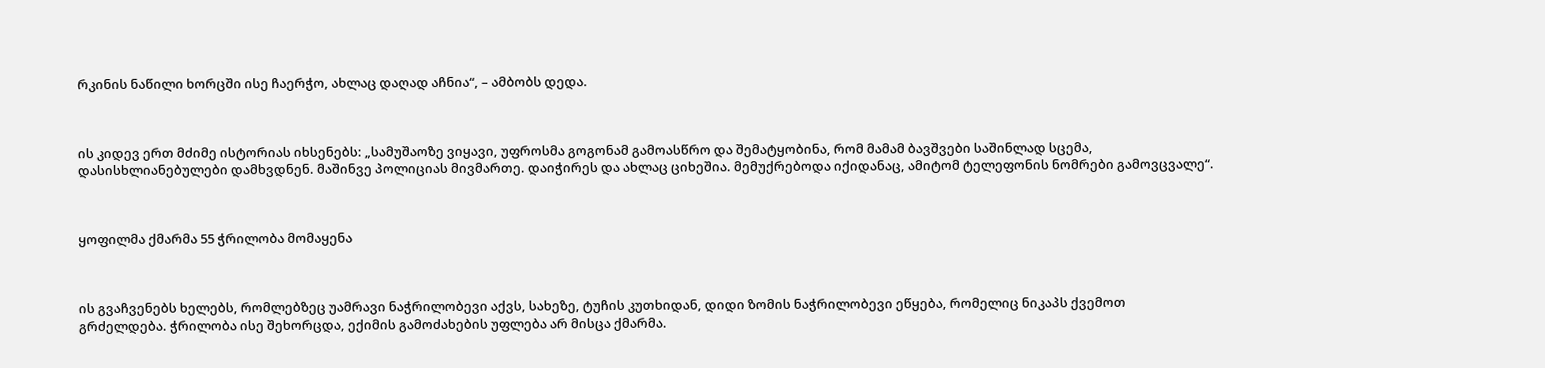რკინის ნაწილი ხორცში ისე ჩაერჭო, ახლაც დაღად აჩნია“, – ამბობს დედა.



ის კიდევ ერთ მძიმე ისტორიას იხსენებს: „სამუშაოზე ვიყავი, უფროსმა გოგონამ გამოასწრო და შემატყობინა, რომ მამამ ბავშვები საშინლად სცემა, დასისხლიანებულები დამხვდნენ. მაშინვე პოლიციას მივმართე. დაიჭირეს და ახლაც ციხეშია. მემუქრებოდა იქიდანაც, ამიტომ ტელეფონის ნომრები გამოვცვალე“.



ყოფილმა ქმარმა 55 ჭრილობა მომაყენა



ის გვაჩვენებს ხელებს, რომლებზეც უამრავი ნაჭრილობევი აქვს, სახეზე, ტუჩის კუთხიდან, დიდი ზომის ნაჭრილობევი ეწყება, რომელიც ნიკაპს ქვემოთ გრძელდება. ჭრილობა ისე შეხორცდა, ექიმის გამოძახების უფლება არ მისცა ქმარმა.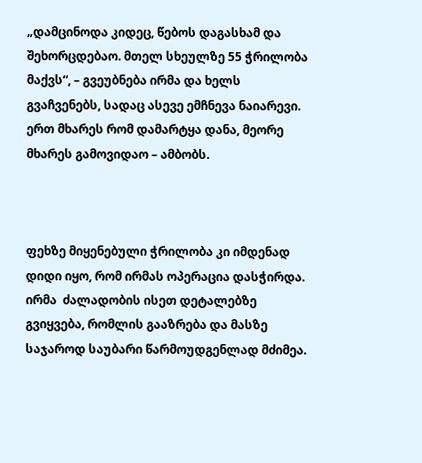„დამცინოდა კიდეც, წებოს დაგასხამ და შეხორცდებაო. მთელ სხეულზე 55 ჭრილობა მაქვს“, – გვეუბნება ირმა და ხელს გვაჩვენებს, სადაც ასევე ემჩნევა ნაიარევი. ერთ მხარეს რომ დამარტყა დანა, მეორე მხარეს გამოვიდაო – ამბობს.



ფეხზე მიყენებული ჭრილობა კი იმდენად დიდი იყო, რომ ირმას ოპერაცია დასჭირდა. ირმა  ძალადობის ისეთ დეტალებზე გვიყვება, რომლის გააზრება და მასზე საჯაროდ საუბარი წარმოუდგენლად მძიმეა.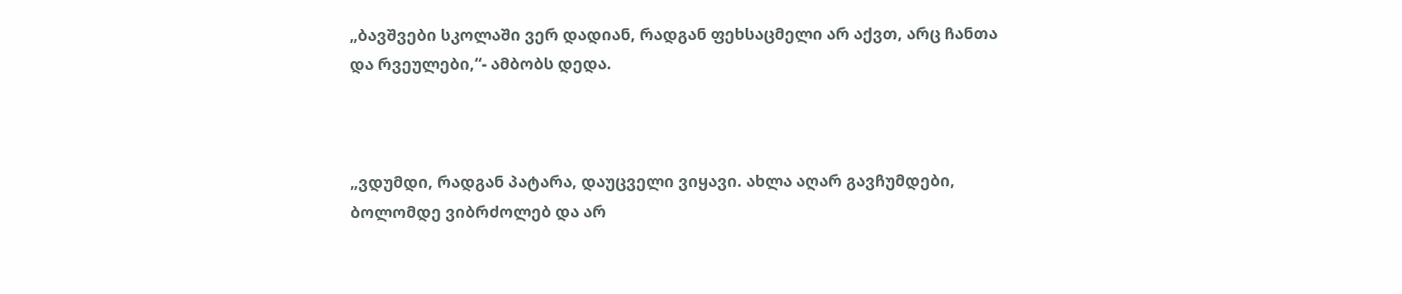„ბავშვები სკოლაში ვერ დადიან, რადგან ფეხსაცმელი არ აქვთ, არც ჩანთა და რვეულები,“- ამბობს დედა.



„ვდუმდი, რადგან პატარა, დაუცველი ვიყავი. ახლა აღარ გავჩუმდები, ბოლომდე ვიბრძოლებ და არ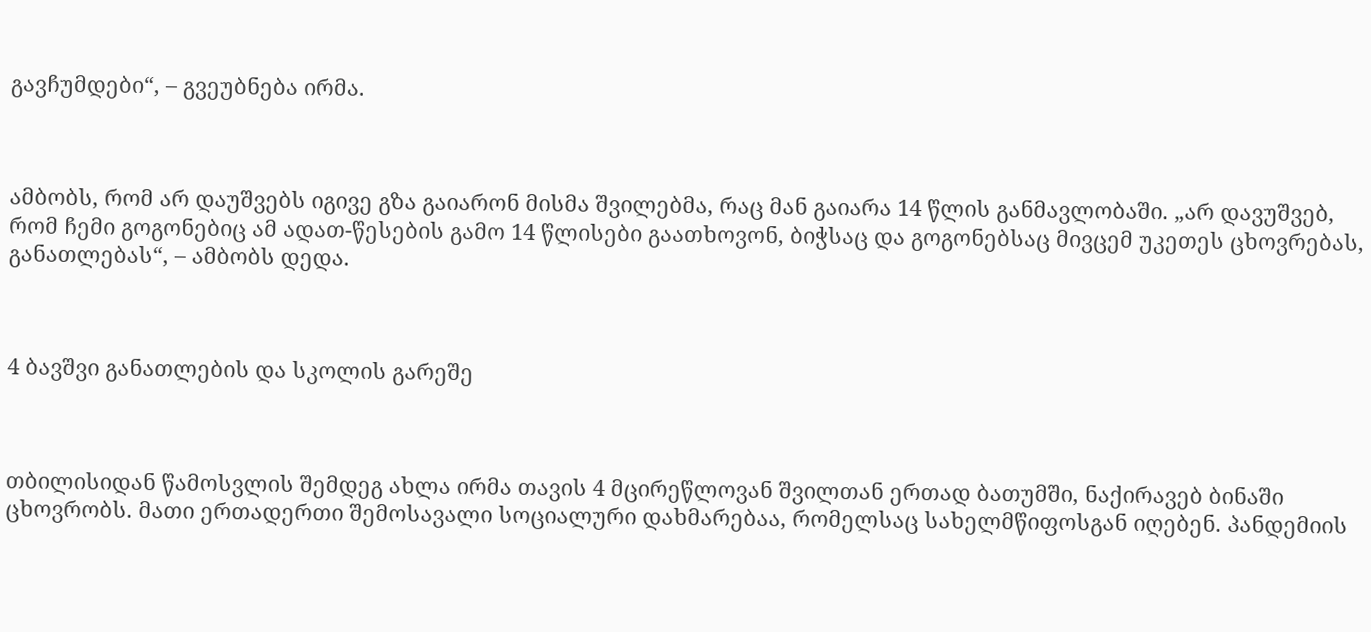გავჩუმდები“, – გვეუბნება ირმა.



ამბობს, რომ არ დაუშვებს იგივე გზა გაიარონ მისმა შვილებმა, რაც მან გაიარა 14 წლის განმავლობაში. „არ დავუშვებ, რომ ჩემი გოგონებიც ამ ადათ-წესების გამო 14 წლისები გაათხოვონ, ბიჭსაც და გოგონებსაც მივცემ უკეთეს ცხოვრებას, განათლებას“, – ამბობს დედა.



4 ბავშვი განათლების და სკოლის გარეშე



თბილისიდან წამოსვლის შემდეგ ახლა ირმა თავის 4 მცირეწლოვან შვილთან ერთად ბათუმში, ნაქირავებ ბინაში ცხოვრობს. მათი ერთადერთი შემოსავალი სოციალური დახმარებაა, რომელსაც სახელმწიფოსგან იღებენ. პანდემიის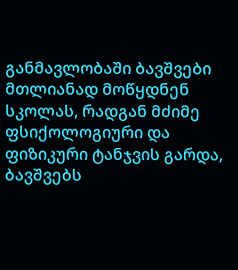განმავლობაში ბავშვები მთლიანად მოწყდნენ სკოლას, რადგან მძიმე ფსიქოლოგიური და ფიზიკური ტანჯვის გარდა, ბავშვებს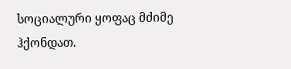სოციალური ყოფაც მძიმე ჰქონდათ.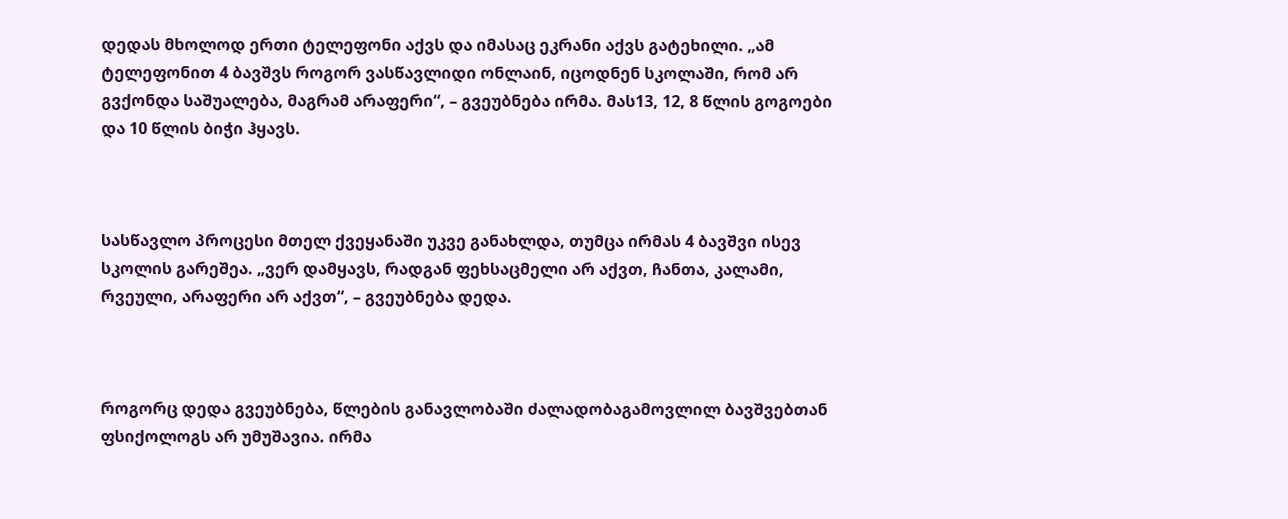დედას მხოლოდ ერთი ტელეფონი აქვს და იმასაც ეკრანი აქვს გატეხილი. „ამ ტელეფონით 4 ბავშვს როგორ ვასწავლიდი ონლაინ, იცოდნენ სკოლაში, რომ არ გვქონდა საშუალება, მაგრამ არაფერი“, – გვეუბნება ირმა. მას13, 12, 8 წლის გოგოები და 10 წლის ბიჭი ჰყავს.



სასწავლო პროცესი მთელ ქვეყანაში უკვე განახლდა, თუმცა ირმას 4 ბავშვი ისევ სკოლის გარეშეა. „ვერ დამყავს, რადგან ფეხსაცმელი არ აქვთ, ჩანთა, კალამი, რვეული, არაფერი არ აქვთ“, – გვეუბნება დედა.



როგორც დედა გვეუბნება, წლების განავლობაში ძალადობაგამოვლილ ბავშვებთან ფსიქოლოგს არ უმუშავია. ირმა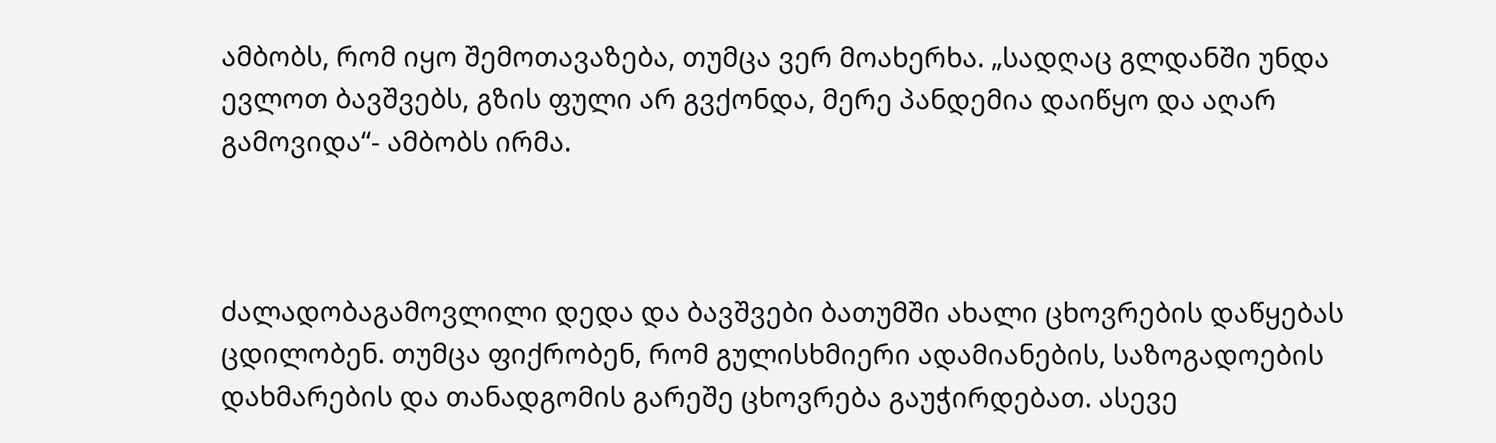ამბობს, რომ იყო შემოთავაზება, თუმცა ვერ მოახერხა. „სადღაც გლდანში უნდა ევლოთ ბავშვებს, გზის ფული არ გვქონდა, მერე პანდემია დაიწყო და აღარ გამოვიდა“- ამბობს ირმა.



ძალადობაგამოვლილი დედა და ბავშვები ბათუმში ახალი ცხოვრების დაწყებას ცდილობენ. თუმცა ფიქრობენ, რომ გულისხმიერი ადამიანების, საზოგადოების დახმარების და თანადგომის გარეშე ცხოვრება გაუჭირდებათ. ასევე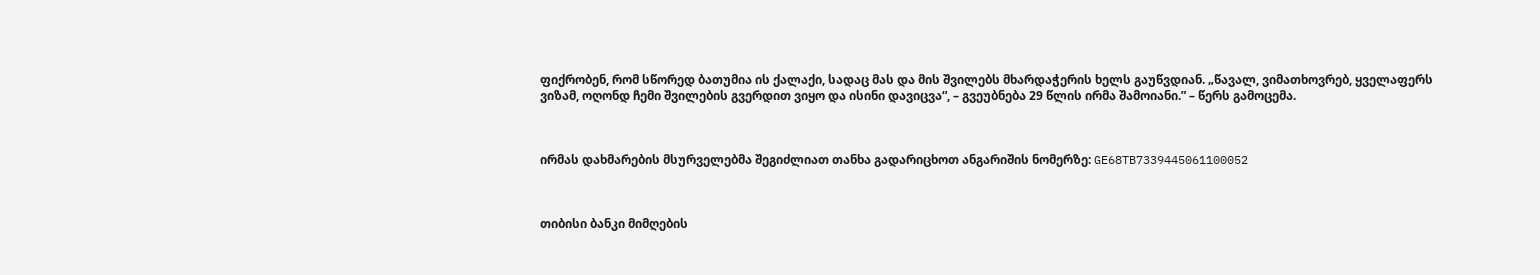ფიქრობენ, რომ სწორედ ბათუმია ის ქალაქი, სადაც მას და მის შვილებს მხარდაჭერის ხელს გაუწვდიან. „წავალ, ვიმათხოვრებ, ყველაფერს ვიზამ, ოღონდ ჩემი შვილების გვერდით ვიყო და ისინი დავიცვა“, – გვეუბნება 29 წლის ირმა შამოიანი.” – წერს გამოცემა.



ირმას დახმარების მსურველებმა შეგიძლიათ თანხა გადარიცხოთ ანგარიშის ნომერზე: GE68TB7339445061100052



თიბისი ბანკი მიმღების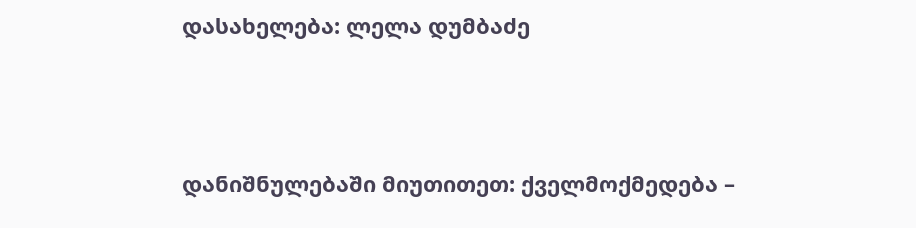დასახელება: ლელა დუმბაძე



დანიშნულებაში მიუთითეთ: ქველმოქმედება –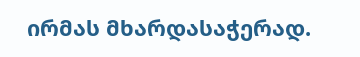ირმას მხარდასაჭერად.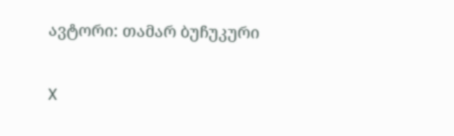ავტორი: თამარ ბუჩუკური

X